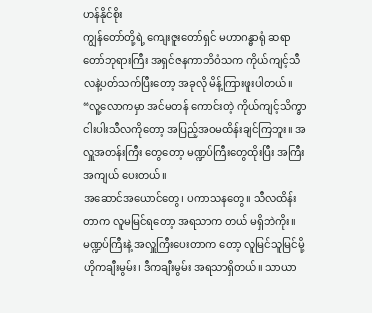ဟန်နိုင်စိုး
ကျွန်တော်တို့ရဲ့ ကျေးဇူးတော်ရှင် မဟာဂန္ဓာရုံ ဆရာတော်ဘုရားကြီး အရှင်ဇနကာဘိဝံသက ကိုယ်ကျင့်သီလနဲ့ပတ်သက်ပြီးတော့ အခုလို မိန့်ကြားဖူးပါတယ်။ “လူ့လောကမှာ အင်မတန် ကောင်းတဲ့ ကိုယ်ကျင့်သိက္ခာ ငါးပါးသီလကိုတော့ အပြည့်အဝမထိန်းချင်ကြဘူး။ အလှူအတန်းကြီး တွေတော့ မဏ္ဍပ်ကြီးတွေထိုးပြီး အကြီးအကျယ် ပေးတယ်။
အဆောင်အယောင်တွေ၊ ပကာသနတွေ။ သီလထိန်းတာက လူမမြင်ရတော့ အရသာက တယ် မရှိဘဲကိုး။ မဏ္ဍပ်ကြီးနဲ့ အလှူကြီးပေးတာက တော့ လူမြင်သူမြင်မို့ ဟိုကချီးမွမ်း၊ ဒီကချီးမွမ်း အရသာရှိတယ်။ သာယာ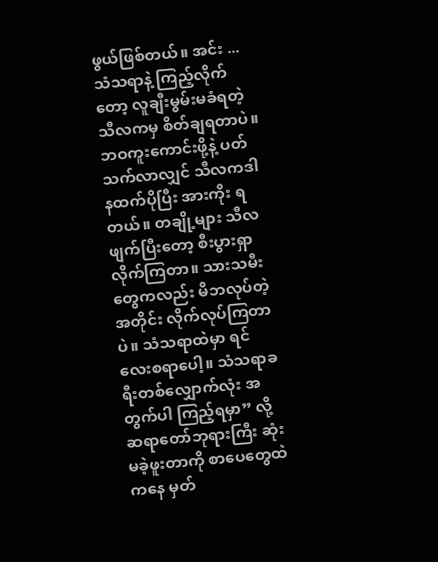ဖွယ်ဖြစ်တယ်။ အင်း ... သံသရာနဲ့ ကြည့်လိုက်တော့ လူချီးမွမ်းမခံရတဲ့ သီလကမှ စိတ်ချရတာပဲ။ ဘဝကူးကောင်းဖို့နဲ့ ပတ်သက်လာလျှင် သီလကဒါနထက်ပိုပြီး အားကိုး ရတယ်။ တချို့များ သီလဖျက်ပြီးတော့ စီးပွားရှာ လိုက်ကြတာ။ သားသမီးတွေကလည်း မိဘလုပ်တဲ့ အတိုင်း လိုက်လုပ်ကြတာပဲ။ သံသရာထဲမှာ ရင်လေးစရာပေါ့။ သံသရာခရီးတစ်လျှောက်လုံး အတွက်ပါ ကြည့်ရမှာ” လို့ ဆရာတော်ဘုရားကြီး ဆုံးမခဲ့ဖူးတာကို စာပေတွေထဲကနေ မှတ်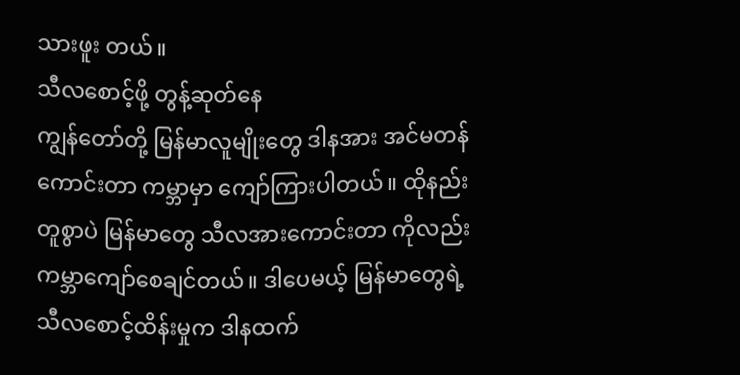သားဖူး တယ်။
သီလစောင့်ဖို့ တွန့်ဆုတ်နေ
ကျွန်တော်တို့ မြန်မာလူမျိုးတွေ ဒါနအား အင်မတန်ကောင်းတာ ကမ္ဘာမှာ ကျော်ကြားပါတယ်။ ထိုနည်းတူစွာပဲ မြန်မာတွေ သီလအားကောင်းတာ ကိုလည်း ကမ္ဘာကျော်စေချင်တယ်။ ဒါပေမယ့် မြန်မာတွေရဲ့ သီလစောင့်ထိန်းမှုက ဒါနထက်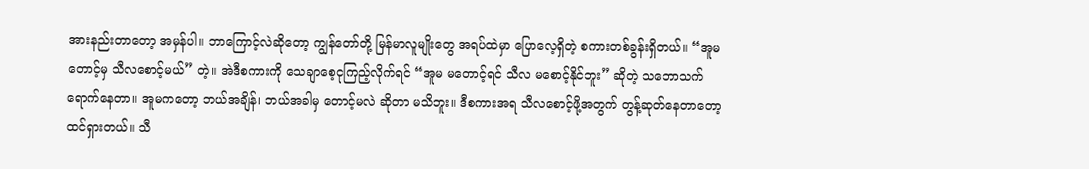အားနည်းတာတော့ အမှန်ပါ။ ဘာကြောင့်လဲဆိုတော့ ကျွန်တော်တို့ မြန်မာလူမျိုးတွေ အရပ်ထဲမှာ ပြောလေ့ရှိတဲ့ စကားတစ်ခွန်းရှိတယ်။ “အူမ တောင့်မှ သီလစောင့်မယ်” တဲ့။ အဲဒီစကားကို သေချာစေ့ငုကြည့်လိုက်ရင် “အူမ မတောင့်ရင် သီလ မစောင့်နိုင်ဘူး” ဆိုတဲ့ သဘောသက်ရောက်နေတာ။ အူမကတော့ ဘယ်အချိန်၊ ဘယ်အခါမှ တောင့်မလဲ ဆိုတာ မသိဘူး။ ဒီစကားအရ သီလစောင့်ဖို့အတွက် တွန့်ဆုတ်နေတာတော့ ထင်ရှားတယ်။ သီ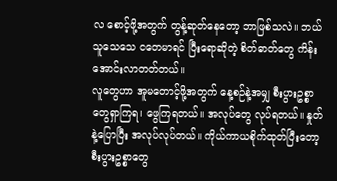လ စောင့်ဖို့အတွက် တွန့်ဆုတ်နေတော့ ဘာဖြစ်သလဲ။ ဘယ်သူသေသေ ငတေမာရင် ပြီးရောဆိုတဲ့ စိတ်ဓာတ်တွေ ကိန်းအောင်းလာတတ်တယ်။
လူတွေဟာ အူမတောင့်ဖို့အတွက် နေ့စဉ်နဲ့အမျှ စီးပွားဥစ္စာတွေရှာကြရ၊ ဖွေကြရတယ်။ အလုပ်တွေ လုပ်ရတယ်။ နှုတ်နဲ့ပြောပြီး အလုပ်လုပ်တယ်။ ကိုယ်ကာယစိုက်ထုတ်ပြီးတော့ စီးပွားဥစ္စာတွေ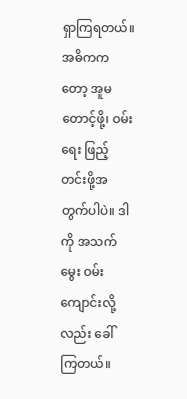ရှာကြရတယ်။ အဓိကကတော့ အူမတောင့်ဖို့၊ ဝမ်းရေး ဖြည့်တင်းဖို့အတွက်ပါပဲ။ ဒါကို အသက်မွေး ဝမ်းကျောင်းလို့လည်း ခေါ်ကြတယ်။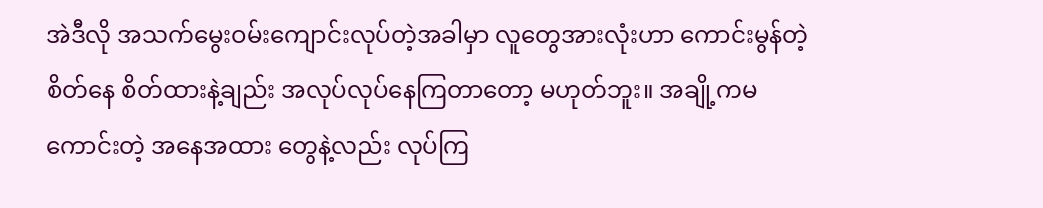အဲဒီလို အသက်မွေးဝမ်းကျောင်းလုပ်တဲ့အခါမှာ လူတွေအားလုံးဟာ ကောင်းမွန်တဲ့ စိတ်နေ စိတ်ထားနဲ့ချည်း အလုပ်လုပ်နေကြတာတော့ မဟုတ်ဘူး။ အချို့ကမကောင်းတဲ့ အနေအထား တွေနဲ့လည်း လုပ်ကြ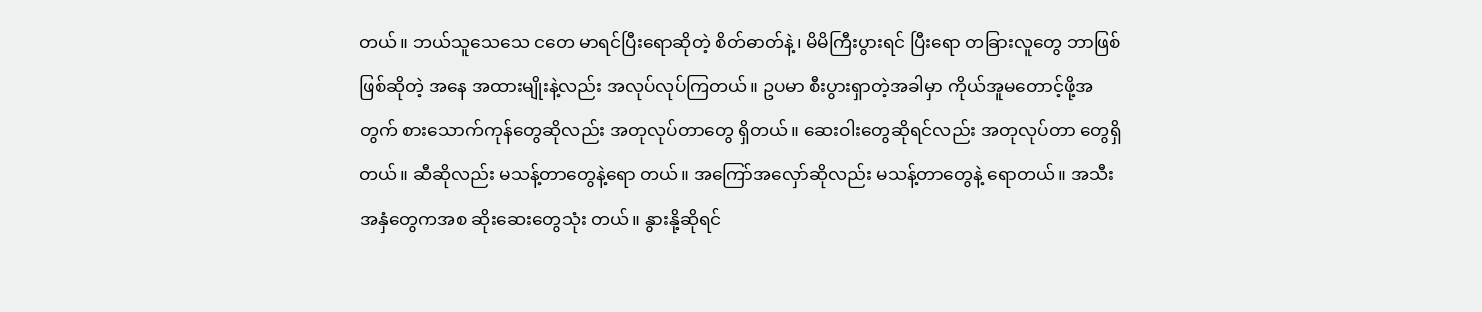တယ်။ ဘယ်သူသေသေ ငတေ မာရင်ပြီးရောဆိုတဲ့ စိတ်ဓာတ်နဲ့၊ မိမိကြီးပွားရင် ပြီးရော တခြားလူတွေ ဘာဖြစ်ဖြစ်ဆိုတဲ့ အနေ အထားမျိုးနဲ့လည်း အလုပ်လုပ်ကြတယ်။ ဥပမာ စီးပွားရှာတဲ့အခါမှာ ကိုယ်အူမတောင့်ဖို့အတွက် စားသောက်ကုန်တွေဆိုလည်း အတုလုပ်တာတွေ ရှိတယ်။ ဆေးဝါးတွေဆိုရင်လည်း အတုလုပ်တာ တွေရှိတယ်။ ဆီဆိုလည်း မသန့်တာတွေနဲ့ရော တယ်။ အကြော်အလှော်ဆိုလည်း မသန့်တာတွေနဲ့ ရောတယ်။ အသီးအနှံတွေကအစ ဆိုးဆေးတွေသုံး တယ်။ နွားနို့ဆိုရင်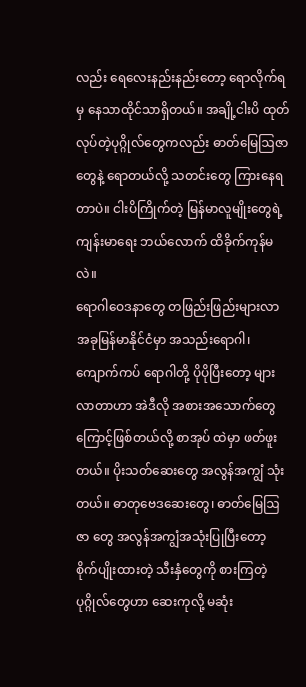လည်း ရေလေးနည်းနည်းတော့ ရောလိုက်ရမှ နေသာထိုင်သာရှိတယ်။ အချို့ငါးပိ ထုတ်လုပ်တဲ့ပုဂ္ဂိုလ်တွေကလည်း ဓာတ်မြေဩဇာ တွေနဲ့ ရောတယ်လို့ သတင်းတွေ ကြားနေရတာပဲ။ ငါးပိကြိုက်တဲ့ မြန်မာလူမျိုးတွေရဲ့ ကျန်းမာရေး ဘယ်လောက် ထိခိုက်ကုန်မလဲ။
ရောဂါဝေဒနာတွေ တဖြည်းဖြည်းများလာ
အခုမြန်မာနိုင်ငံမှာ အသည်းရောဂါ၊ ကျောက်ကပ် ရောဂါတို့ ပိုပိုပြီးတော့ များလာတာဟာ အဲဒီလို အစားအသောက်တွေကြောင့်ဖြစ်တယ်လို့ စာအုပ် ထဲမှာ ဖတ်ဖူးတယ်။ ပိုးသတ်ဆေးတွေ အလွန်အကျွံ သုံးတယ်။ ဓာတုဗေဒဆေးတွေ၊ ဓာတ်မြေဩဇာ တွေ အလွန်အကျွံအသုံးပြုပြီးတော့ စိုက်ပျိုးထားတဲ့ သီးနှံတွေကို စားကြတဲ့ ပုဂ္ဂိုလ်တွေဟာ ဆေးကုလို့ မဆုံး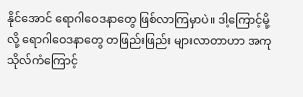နိုင်အောင် ရောဂါဝေဒနာတွေ ဖြစ်လာကြမှာပဲ။ ဒါ့ကြောင့်မို့လို့ ရောဂါဝေဒနာတွေ တဖြည်းဖြည်း များလာတာဟာ အကုသိုလ်ကံကြောင့်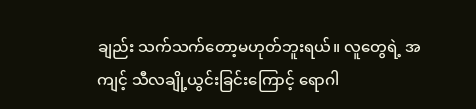ချည်း သက်သက်တော့မဟုတ်ဘူးရယ်။ လူတွေရဲ့ အကျင့် သီလချို့ယွင်းခြင်းကြောင့် ရောဂါ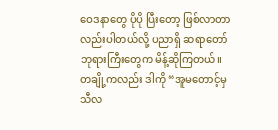ဝေဒနာတွေ ပိုပို ပြီးတော့ ဖြစ်လာတာလည်းပါတယ်လို့ ပညာရှိ ဆရာတော်ဘုရားကြီးတွေက မိန့်ဆိုကြတယ်။ တချို့ကလည်း ဒါကို “အူမတောင့်မှ သီလ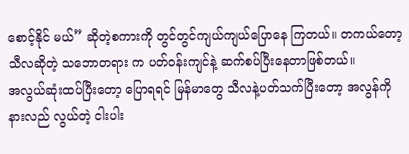စောင့်နိုင် မယ်” ဆိုတဲ့စကားကို တွင်တွင်ကျယ်ကျယ်ပြောနေ ကြတယ်။ တကယ်တော့ သီလဆိုတဲ့ သဘောတရား က ပတ်ဝန်းကျင်နဲ့ ဆက်စပ်ပြီးနေတာဖြစ်တယ်။
အလွယ်ဆုံးထပ်ပြီးတော့ ပြောရရင် မြန်မာတွေ သီလနဲ့ပတ်သက်ပြီးတော့ အလွန်ကို နားလည် လွယ်တဲ့ ငါးပါး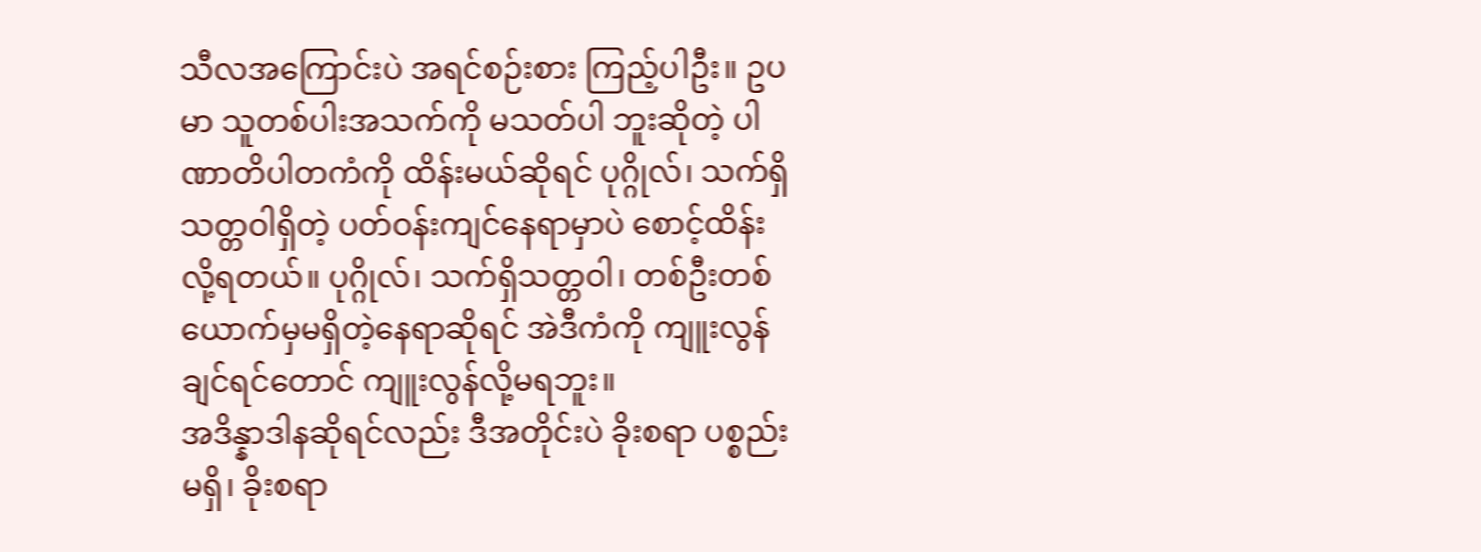သီလအကြောင်းပဲ အရင်စဉ်းစား ကြည့်ပါဦး။ ဥပမာ သူတစ်ပါးအသက်ကို မသတ်ပါ ဘူးဆိုတဲ့ ပါဏာတိပါတကံကို ထိန်းမယ်ဆိုရင် ပုဂ္ဂိုလ်၊ သက်ရှိသတ္တဝါရှိတဲ့ ပတ်ဝန်းကျင်နေရာမှာပဲ စောင့်ထိန်းလို့ရတယ်။ ပုဂ္ဂိုလ်၊ သက်ရှိသတ္တဝါ၊ တစ်ဦးတစ်ယောက်မှမရှိတဲ့နေရာဆိုရင် အဲဒီကံကို ကျူးလွန်ချင်ရင်တောင် ကျူးလွန်လို့မရဘူး။
အဒိန္နာဒါနဆိုရင်လည်း ဒီအတိုင်းပဲ ခိုးစရာ ပစ္စည်းမရှိ၊ ခိုးစရာ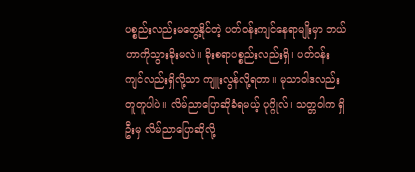ပစ္စည်းလည်းမတွေ့နိုင်တဲ့ ပတ်ဝန်းကျင်နေရာမျိုးမှာ ဘယ်ဟာကိုသွားခိုးမလဲ။ ခိုးစရာပစ္စည်းလည်းရှိ၊ ပတ်ဝန်းကျင်လည်းရှိလို့သာ ကျူးလွန်လို့ရတာ။ မုသာဝါဒလည်း တူတူပါပဲ။ လိမ်ညာပြောဆိုခံရမယ့် ပုဂ္ဂိုလ်၊ သတ္တဝါက ရှိဦးမှ လိမ်ညာပြောဆိုလို့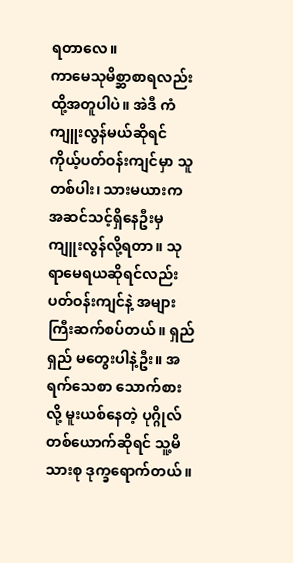ရတာလေ။
ကာမေသုမိစ္ဆာစာရလည်း ထို့အတူပါပဲ။ အဲဒီ ကံကျူးလွန်မယ်ဆိုရင် ကိုယ့်ပတ်ဝန်းကျင်မှာ သူတစ်ပါး၊ သားမယားက အဆင်သင့်ရှိနေဦးမှ ကျူးလွန်လို့ရတာ။ သုရာမေရယဆိုရင်လည်း ပတ်ဝန်းကျင်နဲ့ အများကြီးဆက်စပ်တယ်။ ရှည်ရှည် မတွေးပါနဲ့ဦး။ အရက်သေစာ သောက်စားလို့ မူးယစ်နေတဲ့ ပုဂ္ဂိုလ်တစ်ယောက်ဆိုရင် သူ့မိသားစု ဒုက္ခရောက်တယ်။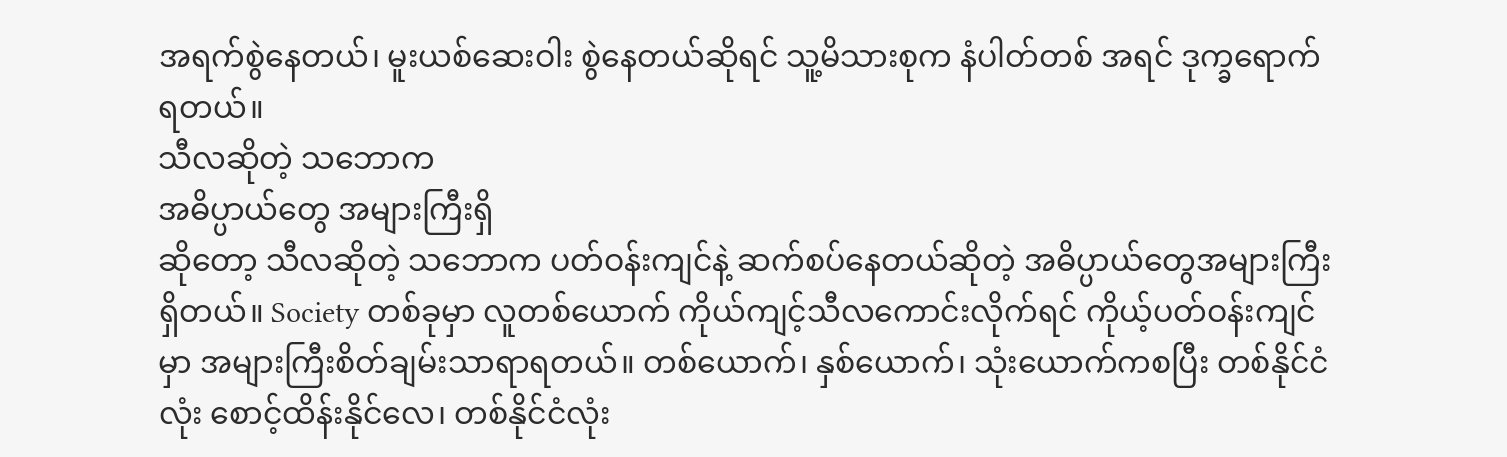အရက်စွဲနေတယ်၊ မူးယစ်ဆေးဝါး စွဲနေတယ်ဆိုရင် သူ့မိသားစုက နံပါတ်တစ် အရင် ဒုက္ခရောက်ရတယ်။
သီလဆိုတဲ့ သဘောက
အဓိပ္ပာယ်တွေ အများကြီးရှိ
ဆိုတော့ သီလဆိုတဲ့ သဘောက ပတ်ဝန်းကျင်နဲ့ ဆက်စပ်နေတယ်ဆိုတဲ့ အဓိပ္ပာယ်တွေအများကြီး ရှိတယ်။ Society တစ်ခုမှာ လူတစ်ယောက် ကိုယ်ကျင့်သီလကောင်းလိုက်ရင် ကိုယ့်ပတ်ဝန်းကျင် မှာ အများကြီးစိတ်ချမ်းသာရာရတယ်။ တစ်ယောက်၊ နှစ်ယောက်၊ သုံးယောက်ကစပြီး တစ်နိုင်ငံလုံး စောင့်ထိန်းနိုင်လေ၊ တစ်နိုင်ငံလုံး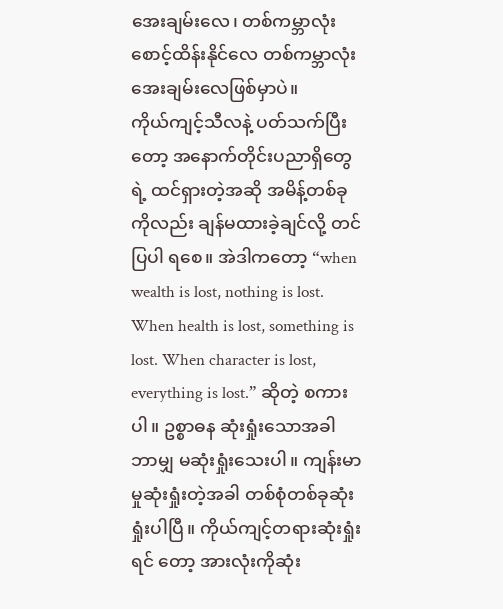အေးချမ်းလေ၊ တစ်ကမ္ဘာလုံးစောင့်ထိန်းနိုင်လေ တစ်ကမ္ဘာလုံး အေးချမ်းလေဖြစ်မှာပဲ။
ကိုယ်ကျင့်သီလနဲ့ ပတ်သက်ပြီးတော့ အနောက်တိုင်းပညာရှိတွေရဲ့ ထင်ရှားတဲ့အဆို အမိန့်တစ်ခုကိုလည်း ချန်မထားခဲ့ချင်လို့ တင်ပြပါ ရစေ။ အဲဒါကတော့ “when wealth is lost, nothing is lost. When health is lost, something is lost. When character is lost, everything is lost.” ဆိုတဲ့ စကားပါ။ ဥစ္စာဓန ဆုံးရှုံးသောအခါ ဘာမျှ မဆုံးရှုံးသေးပါ။ ကျန်းမာမှုဆုံးရှုံးတဲ့အခါ တစ်စုံတစ်ခုဆုံးရှုံးပါပြီ။ ကိုယ်ကျင့်တရားဆုံးရှုံးရင် တော့ အားလုံးကိုဆုံး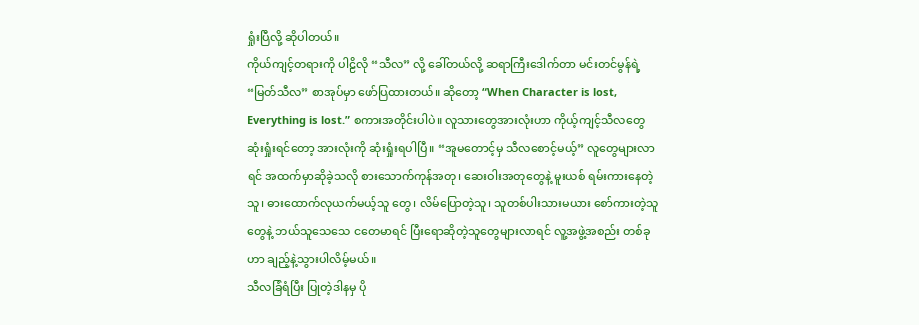ရှုံးပြီလို့ ဆိုပါတယ်။
ကိုယ်ကျင့်တရားကို ပါဠိလို “သီလ” လို့ ခေါ်တယ်လို့ ဆရာကြီးဒေါက်တာ မင်းတင်မွန်ရဲ့ “မြတ်သီလ” စာအုပ်မှာ ဖော်ပြထားတယ်။ ဆိုတော့ “When Character is lost, Everything is lost.” စကားအတိုင်းပါပဲ။ လူသားတွေအားလုံးဟာ ကိုယ့်ကျင့်သီလတွေ ဆုံးရှုံးရင်တော့ အားလုံးကို ဆုံးရှုံးရပါပြီ။ “အူမတောင့်မှ သီလစောင့်မယ့်” လူတွေများလာရင် အထက်မှာဆိုခဲ့သလို စားသောက်ကုန်အတု၊ ဆေးဝါးအတုတွေနဲ့ မူးယစ် ရမ်းကားနေတဲ့သူ၊ ဓားထောက်လုယက်မယ့်သူ တွေ၊ လိမ်ပြောတဲ့သူ၊ သူတစ်ပါးသားမယား စော်ကားတဲ့သူတွေနဲ့ ဘယ်သူသေသေ ငတေမာရင် ပြီးရောဆိုတဲ့သူတွေများလာရင် လူ့အဖွဲ့အစည်း တစ်ခုဟာ ချည့်နဲ့သွားပါလိမ့်မယ်။
သီလခြံရံပြီး ပြုတဲ့ဒါနမှ ပို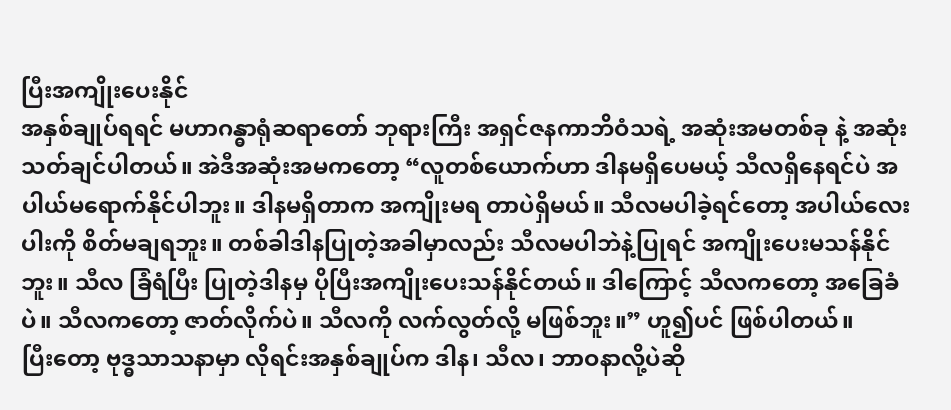ပြီးအကျိုးပေးနိုင်
အနှစ်ချုပ်ရရင် မဟာဂန္ဓာရုံဆရာတော် ဘုရားကြီး အရှင်ဇနကာဘိဝံသရဲ့ အဆုံးအမတစ်ခု နဲ့ အဆုံးသတ်ချင်ပါတယ်။ အဲဒီအဆုံးအမကတော့ “လူတစ်ယောက်ဟာ ဒါနမရှိပေမယ့် သီလရှိနေရင်ပဲ အပါယ်မရောက်နိုင်ပါဘူး။ ဒါနမရှိတာက အကျိုးမရ တာပဲရှိမယ်။ သီလမပါခဲ့ရင်တော့ အပါယ်လေးပါးကို စိတ်မချရဘူး။ တစ်ခါဒါနပြုတဲ့အခါမှာလည်း သီလမပါဘဲနဲ့ပြုရင် အကျိုးပေးမသန်နိုင်ဘူး။ သီလ ခြံရံပြီး ပြုတဲ့ဒါနမှ ပိုပြီးအကျိုးပေးသန်နိုင်တယ်။ ဒါကြောင့် သီလကတော့ အခြေခံပဲ။ သီလကတော့ ဇာတ်လိုက်ပဲ။ သီလကို လက်လွတ်လို့ မဖြစ်ဘူး။” ဟူ၍ပင် ဖြစ်ပါတယ်။
ပြီးတော့ ဗုဒ္ဓသာသနာမှာ လိုရင်းအနှစ်ချုပ်က ဒါန၊ သီလ၊ ဘာဝနာလို့ပဲဆို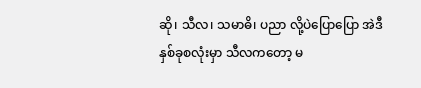ဆို၊ သီလ၊ သမာဓိ၊ ပညာ လို့ပဲပြောပြော အဲဒီနှစ်ခုစလုံးမှာ သီလကတော့ မ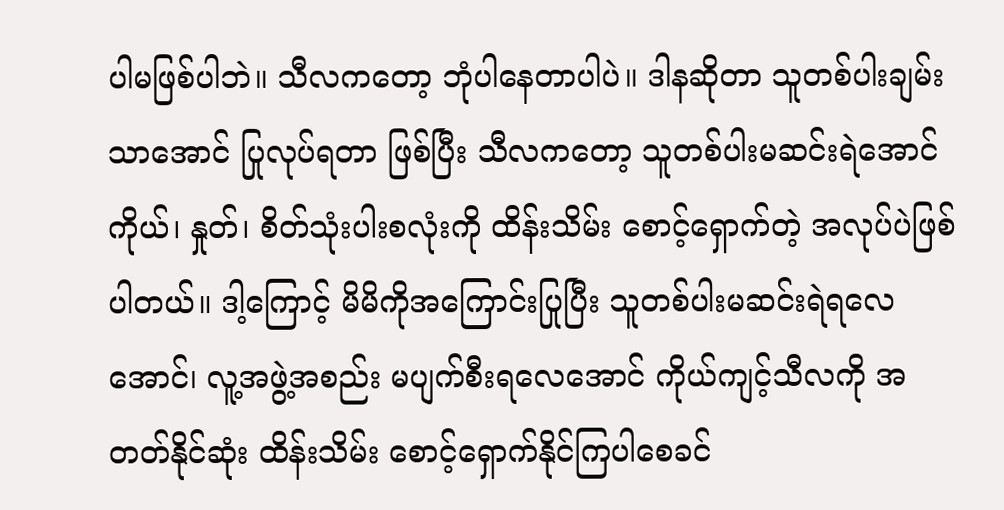ပါမဖြစ်ပါဘဲ။ သီလကတော့ ဘုံပါနေတာပါပဲ။ ဒါနဆိုတာ သူတစ်ပါးချမ်းသာအောင် ပြုလုပ်ရတာ ဖြစ်ပြီး သီလကတော့ သူတစ်ပါးမဆင်းရဲအောင် ကိုယ်၊ နှုတ်၊ စိတ်သုံးပါးစလုံးကို ထိန်းသိမ်း စောင့်ရှောက်တဲ့ အလုပ်ပဲဖြစ်ပါတယ်။ ဒါ့ကြောင့် မိမိကိုအကြောင်းပြုပြီး သူတစ်ပါးမဆင်းရဲရလေ အောင်၊ လူ့အဖွဲ့အစည်း မပျက်စီးရလေအောင် ကိုယ်ကျင့်သီလကို အတတ်နိုင်ဆုံး ထိန်းသိမ်း စောင့်ရှောက်နိုင်ကြပါစေခင်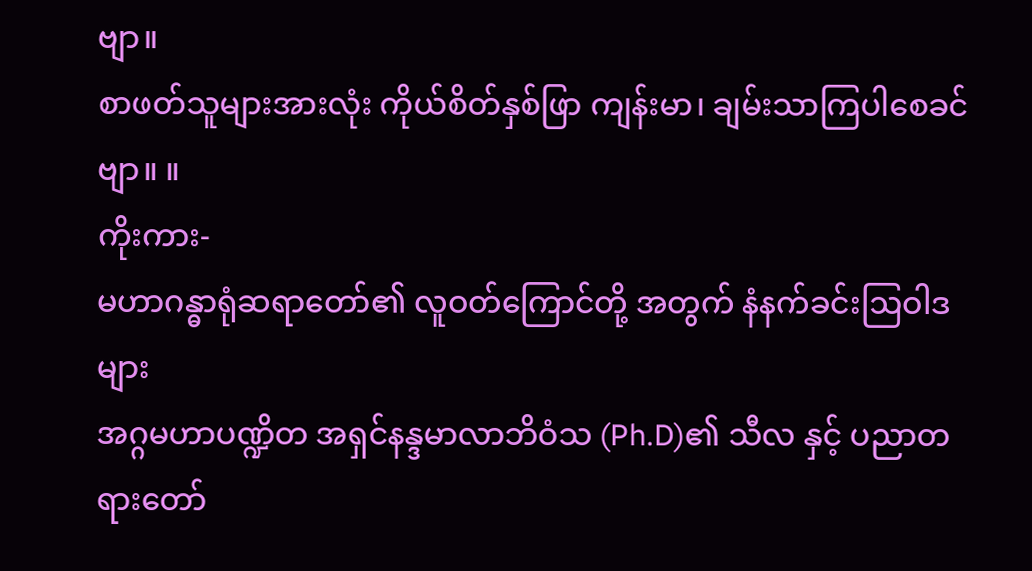ဗျာ။
စာဖတ်သူများအားလုံး ကိုယ်စိတ်နှစ်ဖြာ ကျန်းမာ၊ ချမ်းသာကြပါစေခင်ဗျာ။ ။
ကိုးကား-
မဟာဂန္ဓာရုံဆရာတော်၏ လူဝတ်ကြောင်တို့ အတွက် နံနက်ခင်းဩဝါဒများ
အဂ္ဂမဟာပဏ္ဍိတ အရှင်နန္ဒမာလာဘိဝံသ (Ph.D)၏ သီလ နှင့် ပညာတရားတော်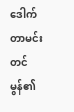ဒေါက်တာမင်းတင်မွန်၏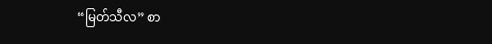“မြတ်သီလ” စာ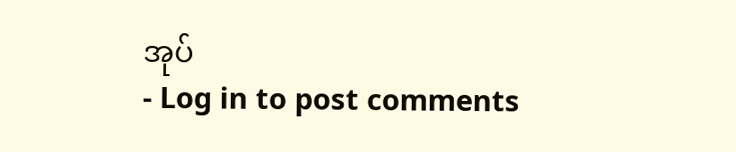အုပ်
- Log in to post comments